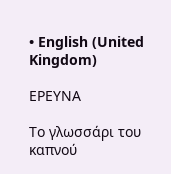• English (United Kingdom)

ΕΡΕΥΝΑ

Το γλωσσάρι του καπνού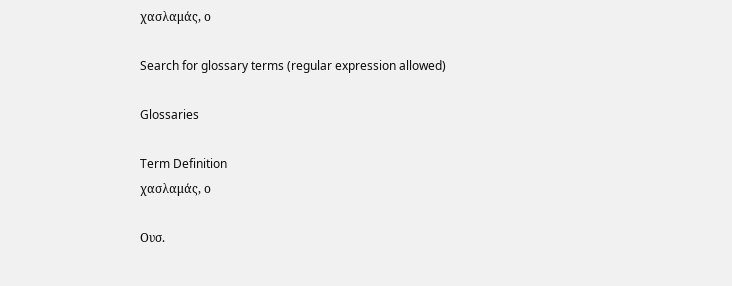χασλαμάς, ο

Search for glossary terms (regular expression allowed)

Glossaries

Term Definition
χασλαμάς, ο

Ουσ.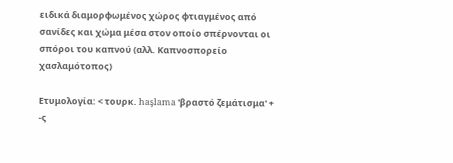ειδικά διαμορφωμένος χώρος φτιαγμένος από σανίδες και χώμα μέσα στον οποίο σπέρνονται οι σπόροι του καπνού (αλλ. Καπνοσπορείο χασλαμότοπος)

Ετυμολογία: < τουρκ. haşlama 'βραστό ζεμάτισμα' + -ς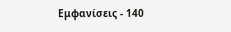Εμφανίσεις - 140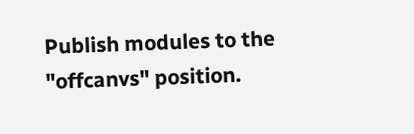Publish modules to the "offcanvs" position.